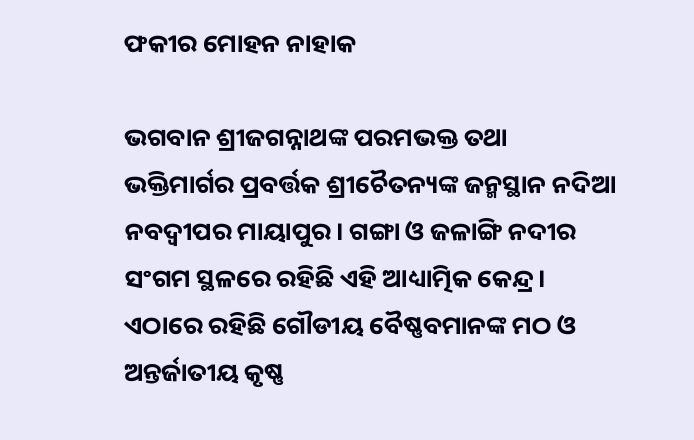ଫକୀର ମୋହନ ନାହାକ

ଭଗବାନ ଶ୍ରୀଜଗନ୍ନାଥଙ୍କ ପରମଭକ୍ତ ତଥା ଭକ୍ତିମାର୍ଗର ପ୍ରବର୍ତ୍ତକ ଶ୍ରୀଚୈତନ୍ୟଙ୍କ ଜନ୍ମସ୍ଥାନ ନଦିଆ ନବଦ୍ୱୀପର ମାୟାପୁର। ଗଙ୍ଗା ଓ ଜଳାଙ୍ଗି ନଦୀର ସଂଗମ ସ୍ଥଳରେ ରହିଛି ଏହି ଆଧ୍ୟାତ୍ମିକ କେନ୍ଦ୍ର। ଏଠାରେ ରହିଛି ଗୌଡୀୟ ବୈଷ୍ଣବମାନଙ୍କ ମଠ ଓ ଅନ୍ତର୍ଜାତୀୟ କୃଷ୍ଣ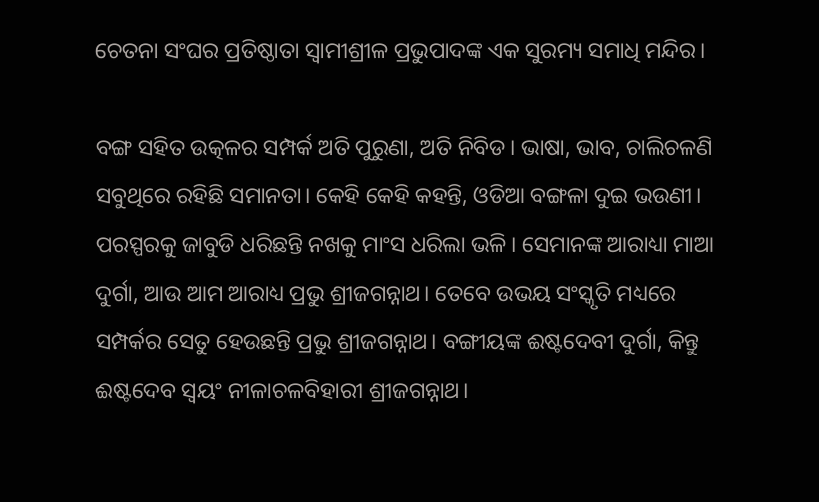ଚେତନା ସଂଘର ପ୍ରତିଷ୍ଠାତା ସ୍ୱାମୀଶ୍ରୀଳ ପ୍ରଭୁପାଦଙ୍କ ଏକ ସୁରମ୍ୟ ସମାଧି ମନ୍ଦିର।

ବଙ୍ଗ ସହିତ ଉତ୍କଳର ସମ୍ପର୍କ ଅତି ପୁରୁଣା, ଅତି ନିବିଡ। ଭାଷା, ଭାବ, ଚାଲିଚଳଣି ସବୁଥିରେ ରହିଛି ସମାନତା। କେହି କେହି କହନ୍ତି, ଓଡିଆ ବଙ୍ଗଳା ଦୁଇ ଭଉଣୀ। ପରସ୍ପରକୁ ଜାବୁଡି ଧରିଛନ୍ତି ନଖକୁ ମାଂସ ଧରିଲା ଭଳି। ସେମାନଙ୍କ ଆରାଧ୍ୟା ମାଆ ଦୁର୍ଗା, ଆଉ ଆମ ଆରାଧ୍ୟ ପ୍ରଭୁ ଶ୍ରୀଜଗନ୍ନାଥ। ତେବେ ଉଭୟ ସଂସ୍କୃତି ମଧ୍ୟରେ ସମ୍ପର୍କର ସେତୁ ହେଉଛନ୍ତି ପ୍ରଭୁ ଶ୍ରୀଜଗନ୍ନାଥ। ବଙ୍ଗୀୟଙ୍କ ଈଷ୍ଟଦେବୀ ଦୁର୍ଗା, କିନ୍ତୁ ଈଷ୍ଟଦେବ ସ୍ୱୟଂ ନୀଳାଚଳବିହାରୀ ଶ୍ରୀଜଗନ୍ନାଥ।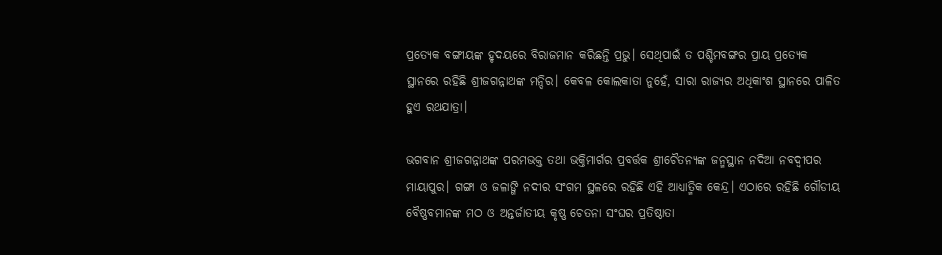ପ୍ରତ୍ୟେକ ବଙ୍ଗୀୟଙ୍କ ହୃଦୟରେ ବିରାଜମାନ କରିଛନ୍ତି ପ୍ରଭୁ। ସେଥିପାଇଁ ତ ପଶ୍ଚିମବଙ୍ଗର ପ୍ରାୟ ପ୍ରତ୍ୟେକ ସ୍ଥାନରେ ରହିଛି ଶ୍ରୀଜଗନ୍ନାଥଙ୍କ ମନ୍ଦିର। କେବଳ କୋଲକାତା ନୁହେଁ, ସାରା ରାଜ୍ୟର ଅଧିକାଂଶ ସ୍ଥାନରେ ପାଳିତ ହୁଏ ରଥଯାତ୍ରା।

ଭଗବାନ ଶ୍ରୀଜଗନ୍ନାଥଙ୍କ ପରମଭକ୍ତ ତଥା ଭକ୍ତିମାର୍ଗର ପ୍ରବର୍ତ୍ତକ ଶ୍ରୀଚୈତନ୍ୟଙ୍କ ଜନ୍ମସ୍ଥାନ ନଦିଆ ନବଦ୍ୱୀପର ମାୟାପୁର। ଗଙ୍ଗା ଓ ଜଳାଙ୍ଗି ନଦୀର ସଂଗମ ସ୍ଥଳରେ ରହିଛି ଏହି ଆଧ୍ୟାତ୍ମିକ କେନ୍ଦ୍ର। ଏଠାରେ ରହିଛି ଗୌଡୀୟ ବୈଷ୍ଣବମାନଙ୍କ ମଠ ଓ ଅନ୍ତର୍ଜାତୀୟ କୃଷ୍ଣ ଚେତନା ସଂଘର ପ୍ରତିଷ୍ଠାତା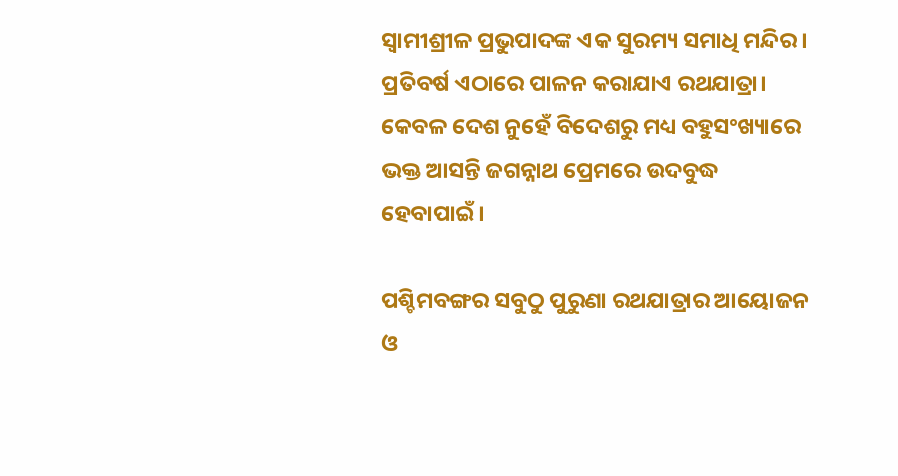ସ୍ୱାମୀଶ୍ରୀଳ ପ୍ରଭୁପାଦଙ୍କ ଏକ ସୁରମ୍ୟ ସମାଧି ମନ୍ଦିର। ପ୍ରତିବର୍ଷ ଏଠାରେ ପାଳନ କରାଯାଏ ରଥଯାତ୍ରା। କେବଳ ଦେଶ ନୁହେଁ ବିଦେଶରୁ ମଧ୍ୟ ବହୁସଂଖ୍ୟାରେ ଭକ୍ତ ଆସନ୍ତି ଜଗନ୍ନାଥ ପ୍ରେମରେ ଉଦବୁଦ୍ଧ ହେବାପାଇଁ।

ପଶ୍ଚିମବଙ୍ଗର ସବୁଠୁ ପୁରୁଣା ରଥଯାତ୍ରାର ଆୟୋଜନ ଓ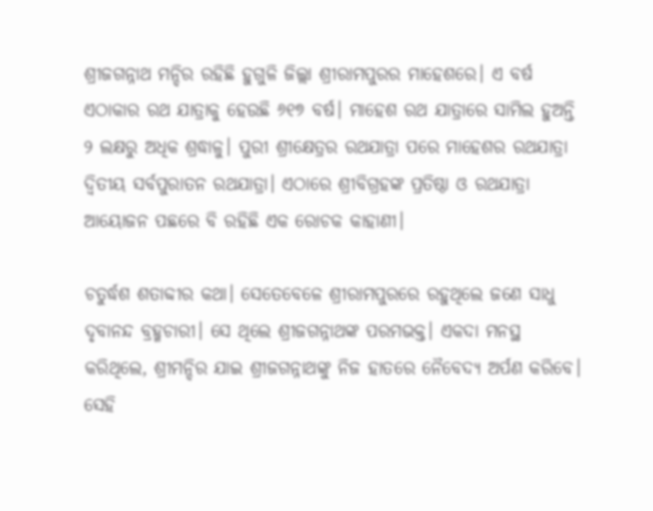ଶ୍ରୀଜଗନ୍ନାଥ ମନ୍ଦିର ରହିଛି ହୁଗୁଳି ଜିଲ୍ଲା ଶ୍ରୀରାମପୁରର ମାହେଶରେ। ଏ ବର୍ଷ ଏଠାକାର ରଥ ଯାତ୍ରାକୁ ହେଉଛି ୬୧୭ ବର୍ଷ। ମାହେଶ ରଥ ଯାତ୍ରାରେ ସାମିଲ ହୁଅନ୍ତି ୨ ଲକ୍ଷରୁ ଅଧିକ ଶ୍ରଦ୍ଧାଳୁ। ପୁରୀ ଶ୍ରୀକ୍ଷେତ୍ରର ରଥଯାତ୍ରା ପରେ ମାହେଶର ରଥଯାତ୍ରା ଦ୍ୱିତୀୟ ସର୍ବପୁରାତନ ରଥଯାତ୍ରା। ଏଠାରେ ଶ୍ରୀବିଗ୍ରହଙ୍କ ପ୍ରତିଷ୍ଠା ଓ ରଥଯାତ୍ରା ଆୟୋଜନ ପଛରେ ବି ରହିଛି ଏକ ରୋଚକ କାହାଣୀ।

ଚତୁର୍ଦ୍ଧଶ ଶତାବ୍ଦୀର କଥା। ସେତେବେଳେ ଶ୍ରୀରାମପୁରରେ ରହୁଥିଲେ ଜଣେ ସାଧୁ ଦୃବାନନ୍ଦ ବ୍ରହ୍ମଚାରୀ। ସେ ଥିଲେ ଶ୍ରୀଜଗନ୍ନାଥଙ୍କ ପରମଭକ୍ତ। ଏକଦା ମନସ୍ଥ କରିଥିଲେ, ଶ୍ରୀମନ୍ଦିର ଯାଇ ଶ୍ରୀଜଗନ୍ନାଥଙ୍କୁ ନିଜ ହାତରେ ନୈବେଦ୍ୟ ଅର୍ପଣ କରିବେ। ସେହି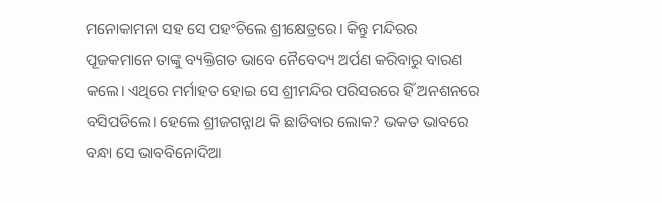ମନୋକାମନା ସହ ସେ ପହଂଚିଲେ ଶ୍ରୀକ୍ଷେତ୍ରରେ। କିନ୍ତୁ ମନ୍ଦିରର ପୂଜକମାନେ ତାଙ୍କୁ ବ୍ୟକ୍ତିଗତ ଭାବେ ନୈବେଦ୍ୟ ଅର୍ପଣ କରିବାରୁ ବାରଣ କଲେ। ଏଥିରେ ମର୍ମାହତ ହୋଇ ସେ ଶ୍ରୀମନ୍ଦିର ପରିସରରେ ହିଁ ଅନଶନରେ ବସିପଡିଲେ। ହେଲେ ଶ୍ରୀଜଗନ୍ନାଥ କି ଛାଡିବାର ଲୋକ? ଭକତ ଭାବରେ ବନ୍ଧା ସେ ଭାବବିନୋଦିଆ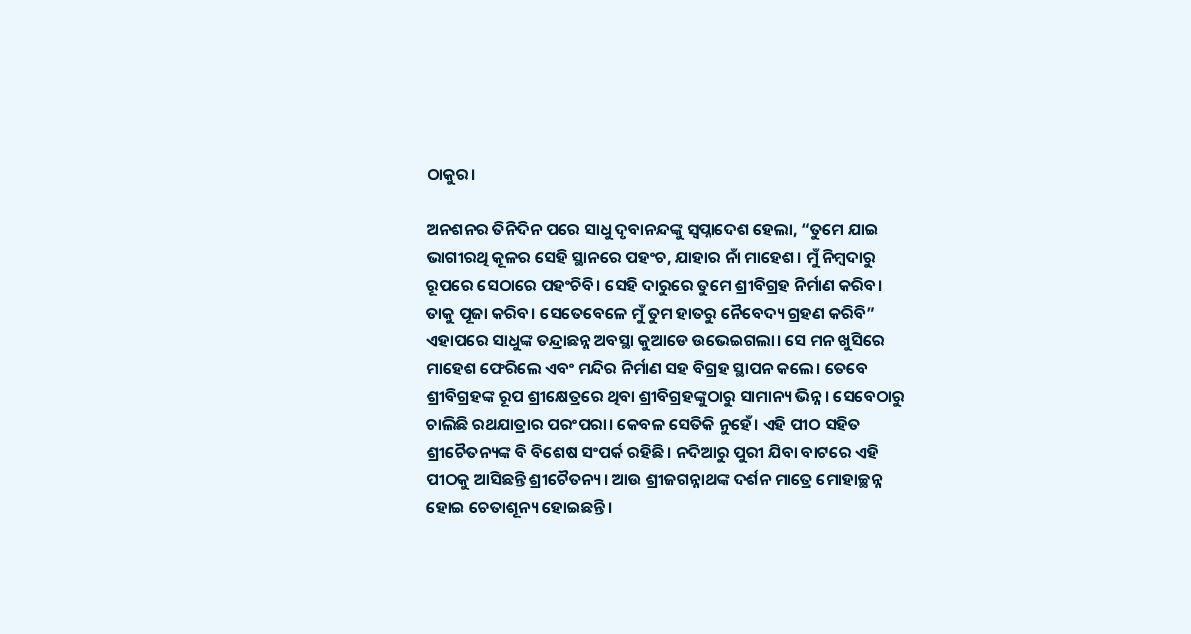ଠାକୁର।

ଅନଶନର ତିନିଦିନ ପରେ ସାଧୁ ଦୃବାନନ୍ଦଙ୍କୁ ସ୍ୱପ୍ନାଦେଶ ହେଲା, “ତୁମେ ଯାଇ ଭାଗୀରଥି କୂଳର ସେହି ସ୍ଥାନରେ ପହଂଚ, ଯାହାର ନାଁ ମାହେଶ। ମୁଁ ନିମ୍ବଦାରୁ ରୂପରେ ସେଠାରେ ପହଂଚିବି। ସେହି ଦାରୁରେ ତୁମେ ଶ୍ରୀବିଗ୍ରହ ନିର୍ମାଣ କରିବ। ତାକୁ ପୂଜା କରିବ। ସେତେବେଳେ ମୁଁ ତୁମ ହାତରୁ ନୈବେଦ୍ୟ ଗ୍ରହଣ କରିବି” ଏହାପରେ ସାଧୁଙ୍କ ତନ୍ଦ୍ରାଛନ୍ନ ଅବସ୍ଥା କୁଆଡେ ଉଭେଇଗଲା। ସେ ମନ ଖୁସିରେ ମାହେଶ ଫେରିଲେ ଏବଂ ମନ୍ଦିର ନିର୍ମାଣ ସହ ବିଗ୍ରହ ସ୍ଥାପନ କଲେ। ତେବେ ଶ୍ରୀବିଗ୍ରହଙ୍କ ରୂପ ଶ୍ରୀକ୍ଷେତ୍ରରେ ଥିବା ଶ୍ରୀବିଗ୍ରହଙ୍କୁଠାରୁ ସାମାନ୍ୟ ଭିନ୍ନ। ସେବେଠାରୁ ଚାଲିଛି ରଥଯାତ୍ରାର ପରଂପରା। କେବଳ ସେତିକି ନୁହେଁ। ଏହି ପୀଠ ସହିତ ଶ୍ରୀଚୈତନ୍ୟଙ୍କ ବି ବିଶେଷ ସଂପର୍କ ରହିଛି। ନଦିଆରୁ ପୁରୀ ଯିବା ବାଟରେ ଏହି ପୀଠକୁ ଆସିଛନ୍ତି ଶ୍ରୀଚୈତନ୍ୟ। ଆଉ ଶ୍ରୀଜଗନ୍ନାଥଙ୍କ ଦର୍ଶନ ମାତ୍ରେ ମୋହାଚ୍ଛନ୍ନ ହୋଇ ଚେତାଶୂନ୍ୟ ହୋଇଛନ୍ତି।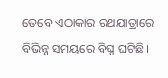ତେବେ ଏଠାକାର ରଥଯାତ୍ରାରେ ବିଭିନ୍ନ ସମୟରେ ବିଘ୍ନ ଘଟିଛି।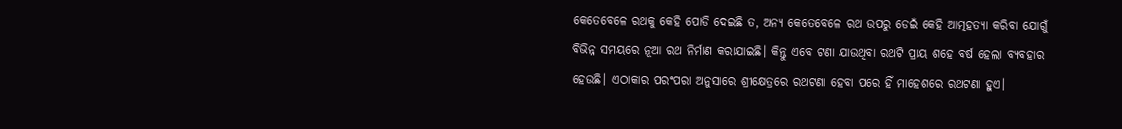କେତେବେଳେ ରଥକୁ କେହି ପୋଡି ଦେଇଛି ତ, ଅନ୍ୟ କେତେବେଳେ ରଥ ଉପରୁ ଡେଇଁ କେହି ଆତ୍ମହତ୍ୟା କରିବା ଯୋଗୁଁ ବିଭିନ୍ନ ସମୟରେ ନୂଆ ରଥ ନିର୍ମାଣ କରାଯାଇଛି। କିନ୍ତୁ ଏବେ ଟଣା ଯାଉଥିବା ରଥଟି ପ୍ରାୟ ଶହେ ବର୍ଷ ହେଲା ବ୍ୟବହାର ହେଉଛି। ଏଠାକାର ପରଂପରା ଅନୁସାରେ ଶ୍ରୀକ୍ଷେତ୍ରରେ ରଥଟଣା ହେବା ପରେ ହିଁ ମାହେଶରେ ରଥଟଣା ହୁଏ।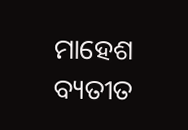ମାହେଶ ବ୍ୟତୀତ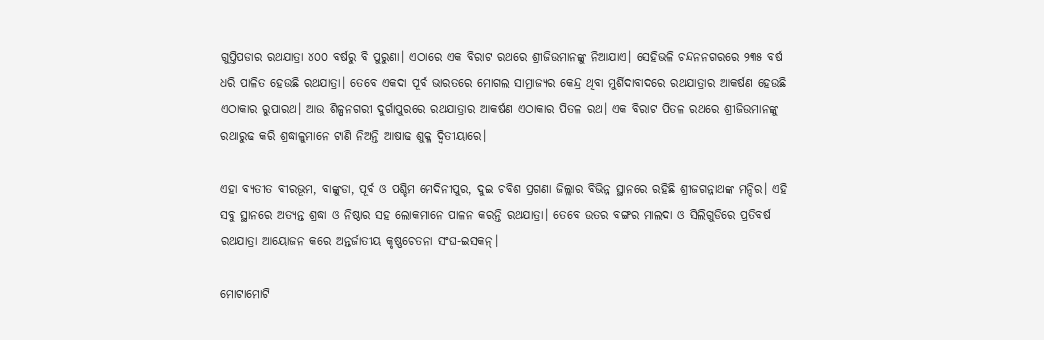ଗୁପ୍ତିପଡାର ରଥଯାତ୍ରା ୪୦୦ ବର୍ଷରୁ ବି ପୁରୁଣା। ଏଠାରେ ଏକ ବିରାଟ ରଥରେ ଶ୍ରୀଜିଉମାନଙ୍କୁ ନିଆଯାଏ। ସେହିଭଳି ଚନ୍ଦନନଗରରେ ୨୩୫ ବର୍ଷ ଧରି ପାଳିତ ହେଉଛି ରଥଯାତ୍ରା। ତେବେ ଏକଦା ପୂର୍ବ ଭାରତରେ ମୋଗଲ ସାମ୍ରାଜ୍ୟର କେନ୍ଦ୍ର ଥିବା ମୁର୍ଶିଦାବାଦରେ ରଥଯାତ୍ରାର ଆକର୍ଷଣ ହେଉଛି ଏଠାକାର ରୁପାରଥ। ଆଉ ଶିଳ୍ପନଗରୀ ଦୁର୍ଗାପୁରରେ ରଥଯାତ୍ରାର ଆକର୍ଷଣ ଏଠାକାର ପିତଳ ରଥ। ଏକ ବିରାଟ ପିତଳ ରଥରେ ଶ୍ରୀଜିଉମାନଙ୍କୁ ରଥାରୁଢ କରି ଶ୍ରଦ୍ଧାଳୁମାନେ ଟାଣି ନିଅନ୍ତି ଆଷାଢ ଶୁକ୍ଳ ଦ୍ୱିତୀୟାରେ।

ଏହା ବ୍ୟତୀତ ବୀରଭୂମ, ବାଙ୍କୁଡା, ପୂର୍ବ ଓ ପଶ୍ଚିମ ମେଦିନୀପୁର, ଦୁଇ ଚବିଶ ପ୍ରଗଣା ଜିଲ୍ଲାର ବିଭିନ୍ନ ସ୍ଥାନରେ ରହିଛି ଶ୍ରୀଜଗନ୍ନାଥଙ୍କ ମନ୍ଦିର। ଏହି ସବୁ ସ୍ଥାନରେ ଅତ୍ୟନ୍ତ ଶ୍ରଦ୍ଧା ଓ ନିଷ୍ଠାର ସହ ଲୋକମାନେ ପାଳନ କରନ୍ତି ରଥଯାତ୍ରା। ତେବେ ଉତର ବଙ୍ଗର ମାଲଦା ଓ ସିଲିଗୁଡିରେ ପ୍ରତିବର୍ଷ ରଥଯାତ୍ରା ଆୟୋଜନ କରେ ଅନ୍ତର୍ଜାତୀୟ କୃଷ୍ଣଚେତନା ସଂଘ-ଇସକନ୍।

ମୋଟାମୋଟି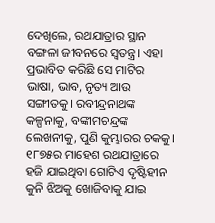ଦେଖିଲେ, ରଥଯାତ୍ରାର ସ୍ଥାନ ବଙ୍ଗଳା ଜୀବନରେ ସ୍ୱତନ୍ତ୍ର। ଏହା ପ୍ରଭାବିତ କରିଛି ସେ ମାଟିର ଭାଷା, ଭାବ, ନୃତ୍ୟ ଆଉ ସଙ୍ଗୀତକୁ। ରବୀନ୍ଦ୍ରନାଥଙ୍କ କଳ୍ପନାକୁ, ବଙ୍କୀମଚନ୍ଦ୍ରଙ୍କ ଲେଖନୀକୁ, ପୁଣି କୁମ୍ଭାରର ଚକକୁ। ୧୮୭୫ର ମାହେଶ ରଥଯାତ୍ରାରେ ହଜି ଯାଇଥିବା ଗୋଟିଏ ଦୃଷ୍ଟିହୀନ କୁନି ଝିଅକୁ ଖୋଜିବାକୁ ଯାଇ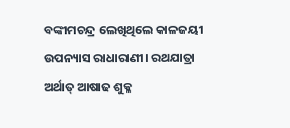ବଙ୍କୀମଚନ୍ଦ୍ର ଲେଖିଥିଲେ କାଳଜୟୀ ଉପନ୍ୟାସ ରାଧାରାଣୀ। ରଥଯାତ୍ରା ଅର୍ଥାତ୍ ଆଷାଢ ଶୁକ୍ଳ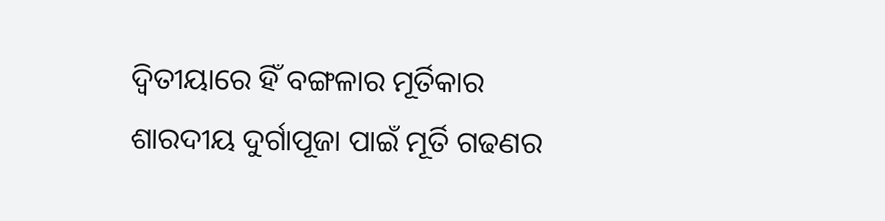ଦ୍ୱିତୀୟାରେ ହିଁ ବଙ୍ଗଳାର ମୂର୍ତିକାର ଶାରଦୀୟ ଦୁର୍ଗାପୂଜା ପାଇଁ ମୂର୍ତି ଗଢଣର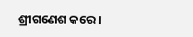ଶ୍ରୀଗଣେଶ କରେ।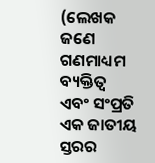(ଲେଖକ ଜଣେ ଗଣମାଧ୍ୟମ ବ୍ୟକ୍ତିତ୍ୱ ଏବଂ ସଂପ୍ରତି ଏକ ଜାତୀୟ ସ୍ତରର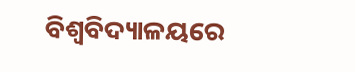ବିଶ୍ୱବିଦ୍ୟାଳୟରେ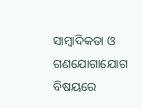ସାମ୍ବାଦିକତା ଓ ଗଣଯୋଗାଯୋଗ ବିଷୟରେ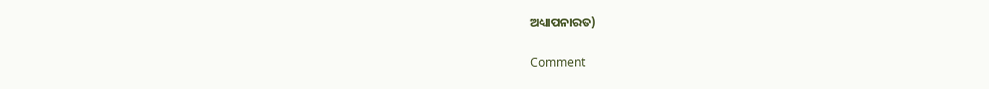ଅଧ୍ୟାପନାରତ)

Comment